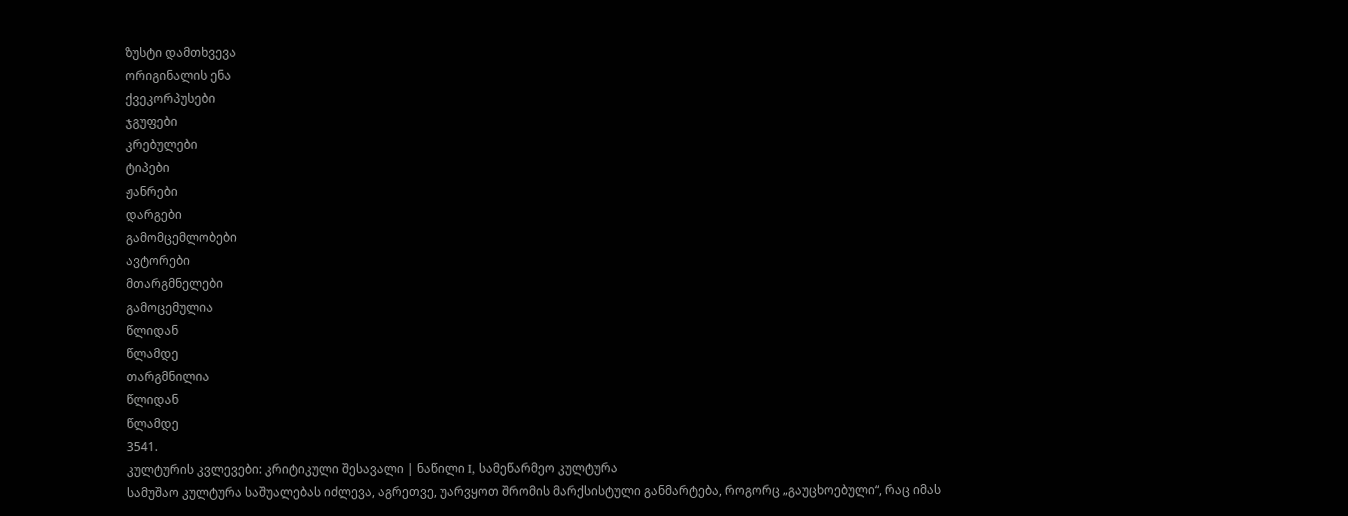ზუსტი დამთხვევა
ორიგინალის ენა
ქვეკორპუსები
ჯგუფები
კრებულები
ტიპები
ჟანრები
დარგები
გამომცემლობები
ავტორები
მთარგმნელები
გამოცემულია
წლიდან
წლამდე
თარგმნილია
წლიდან
წლამდე
3541.
კულტურის კვლევები: კრიტიკული შესავალი | ნაწილი I, სამეწარმეო კულტურა
სამუშაო კულტურა საშუალებას იძლევა, აგრეთვე, უარვყოთ შრომის მარქსისტული განმარტება, როგორც „გაუცხოებული“, რაც იმას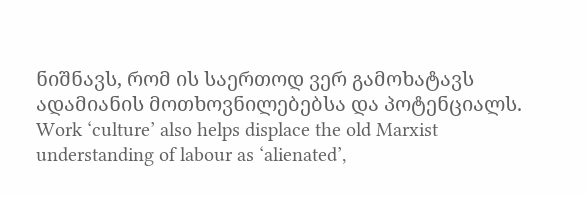ნიშნავს, რომ ის საერთოდ ვერ გამოხატავს ადამიანის მოთხოვნილებებსა და პოტენციალს.
Work ‘culture’ also helps displace the old Marxist understanding of labour as ‘alienated’,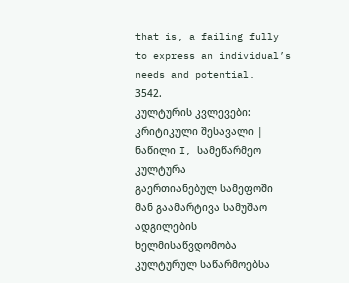that is, a failing fully to express an individual’s needs and potential.
3542.
კულტურის კვლევები: კრიტიკული შესავალი | ნაწილი I, სამეწარმეო კულტურა
გაერთიანებულ სამეფოში მან გაამარტივა სამუშაო ადგილების ხელმისაწვდომობა კულტურულ საწარმოებსა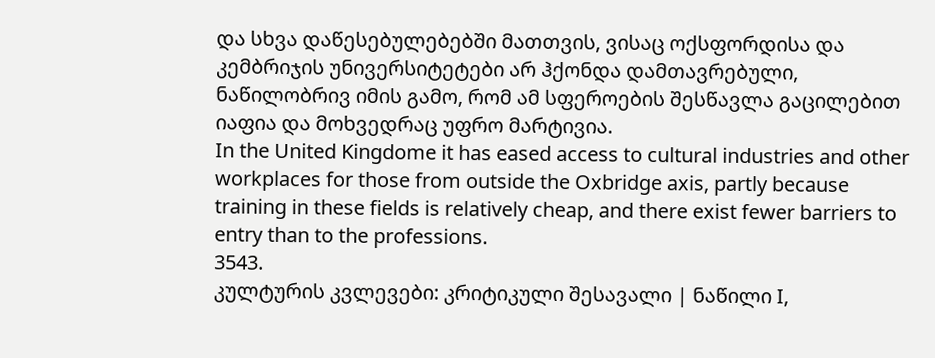და სხვა დაწესებულებებში მათთვის, ვისაც ოქსფორდისა და კემბრიჯის უნივერსიტეტები არ ჰქონდა დამთავრებული, ნაწილობრივ იმის გამო, რომ ამ სფეროების შესწავლა გაცილებით იაფია და მოხვედრაც უფრო მარტივია.
In the United Kingdome it has eased access to cultural industries and other workplaces for those from outside the Oxbridge axis, partly because training in these fields is relatively cheap, and there exist fewer barriers to entry than to the professions.
3543.
კულტურის კვლევები: კრიტიკული შესავალი | ნაწილი I,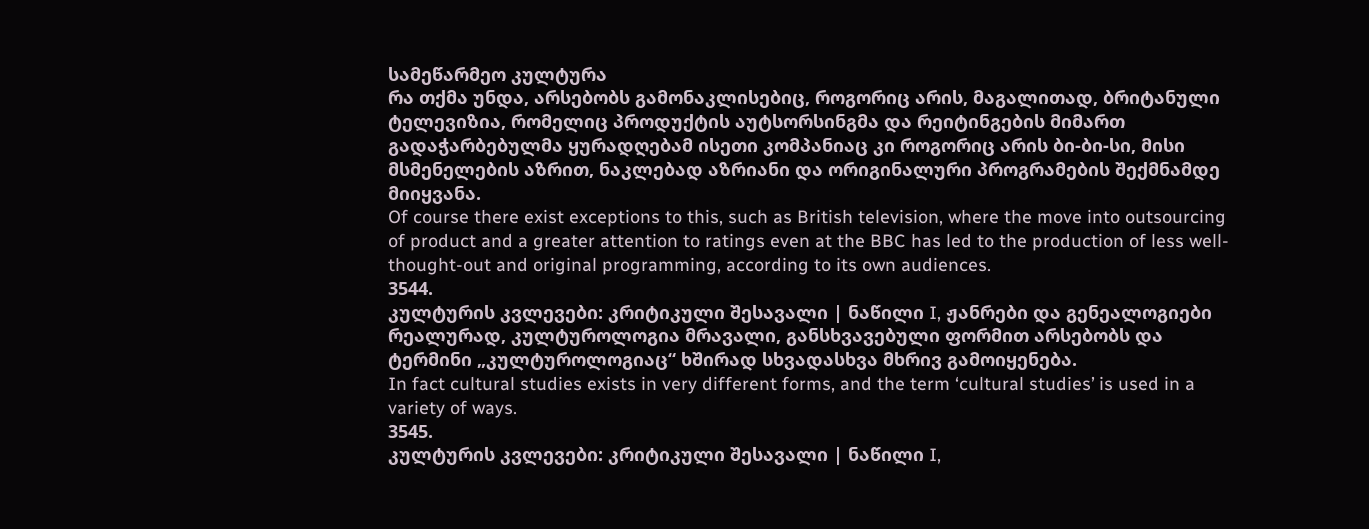სამეწარმეო კულტურა
რა თქმა უნდა, არსებობს გამონაკლისებიც, როგორიც არის, მაგალითად, ბრიტანული ტელევიზია, რომელიც პროდუქტის აუტსორსინგმა და რეიტინგების მიმართ გადაჭარბებულმა ყურადღებამ ისეთი კომპანიაც კი როგორიც არის ბი-ბი-სი, მისი მსმენელების აზრით, ნაკლებად აზრიანი და ორიგინალური პროგრამების შექმნამდე მიიყვანა.
Of course there exist exceptions to this, such as British television, where the move into outsourcing of product and a greater attention to ratings even at the BBC has led to the production of less well-thought-out and original programming, according to its own audiences.
3544.
კულტურის კვლევები: კრიტიკული შესავალი | ნაწილი I, ჟანრები და გენეალოგიები
რეალურად, კულტუროლოგია მრავალი, განსხვავებული ფორმით არსებობს და ტერმინი „კულტუროლოგიაც“ ხშირად სხვადასხვა მხრივ გამოიყენება.
In fact cultural studies exists in very different forms, and the term ‘cultural studies’ is used in a variety of ways.
3545.
კულტურის კვლევები: კრიტიკული შესავალი | ნაწილი I,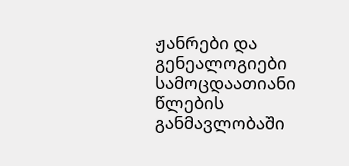ჟანრები და გენეალოგიები
სამოცდაათიანი წლების განმავლობაში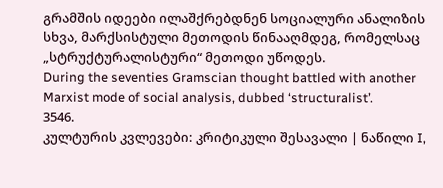გრამშის იდეები ილაშქრებდნენ სოციალური ანალიზის სხვა, მარქსისტული მეთოდის წინააღმდეგ, რომელსაც „სტრუქტურალისტური“ მეთოდი უწოდეს.
During the seventies Gramscian thought battled with another Marxist mode of social analysis, dubbed ‘structuralist’.
3546.
კულტურის კვლევები: კრიტიკული შესავალი | ნაწილი I,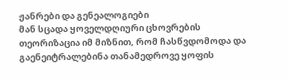ჟანრები და გენეალოგიები
მან სცადა ყოველდღიური ცხოვრების თეორიზაცია იმ მიზნით, რომ ჩასწვდომოდა და გაენეიტრალებინა თანამედროვე ყოფის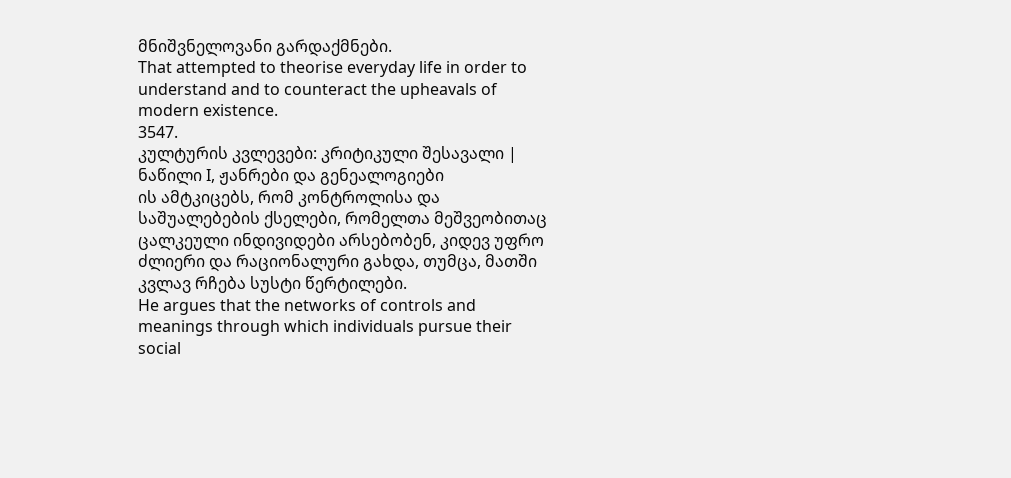მნიშვნელოვანი გარდაქმნები.
That attempted to theorise everyday life in order to understand and to counteract the upheavals of modern existence.
3547.
კულტურის კვლევები: კრიტიკული შესავალი | ნაწილი I, ჟანრები და გენეალოგიები
ის ამტკიცებს, რომ კონტროლისა და საშუალებების ქსელები, რომელთა მეშვეობითაც ცალკეული ინდივიდები არსებობენ, კიდევ უფრო ძლიერი და რაციონალური გახდა, თუმცა, მათში კვლავ რჩება სუსტი წერტილები.
He argues that the networks of controls and meanings through which individuals pursue their social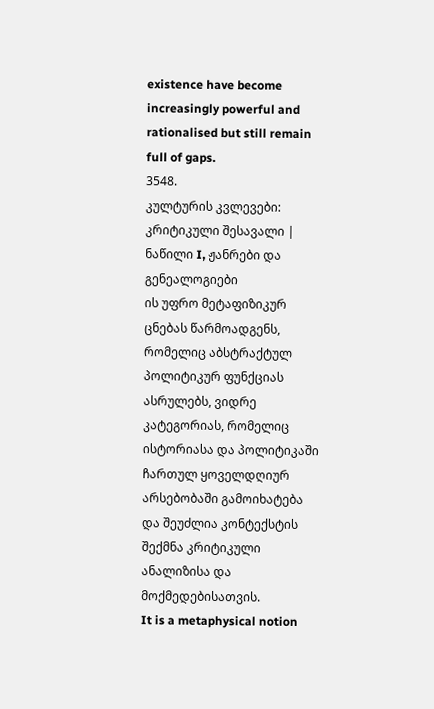existence have become increasingly powerful and rationalised but still remain full of gaps.
3548.
კულტურის კვლევები: კრიტიკული შესავალი | ნაწილი I, ჟანრები და გენეალოგიები
ის უფრო მეტაფიზიკურ ცნებას წარმოადგენს, რომელიც აბსტრაქტულ პოლიტიკურ ფუნქციას ასრულებს, ვიდრე კატეგორიას, რომელიც ისტორიასა და პოლიტიკაში ჩართულ ყოველდღიურ არსებობაში გამოიხატება და შეუძლია კონტექსტის შექმნა კრიტიკული ანალიზისა და მოქმედებისათვის.
It is a metaphysical notion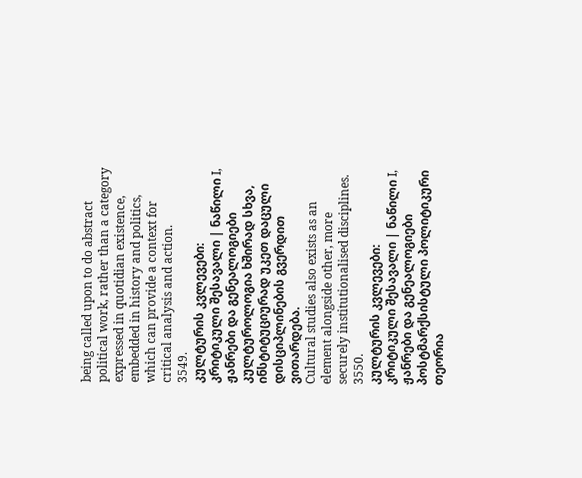being called upon to do abstract political work, rather than a category expressed in quotidian existence, embedded in history and politics, which can provide a context for critical analysis and action.
3549.
კულტურის კვლევები: კრიტიკული შესავალი | ნაწილი I, ჟანრები და გენეალოგიები
კულტუროლოგია ხშირად სხვა, ინსტიტუციურად უკეთ დაცული დისციპლინების გვერდით ვითარდება.
Cultural studies also exists as an element alongside other, more securely institutionalised disciplines.
3550.
კულტურის კვლევები: კრიტიკული შესავალი | ნაწილი I, ჟანრები და გენეალოგიები
პოსტმარქსისტული პოლიტიკური თეორია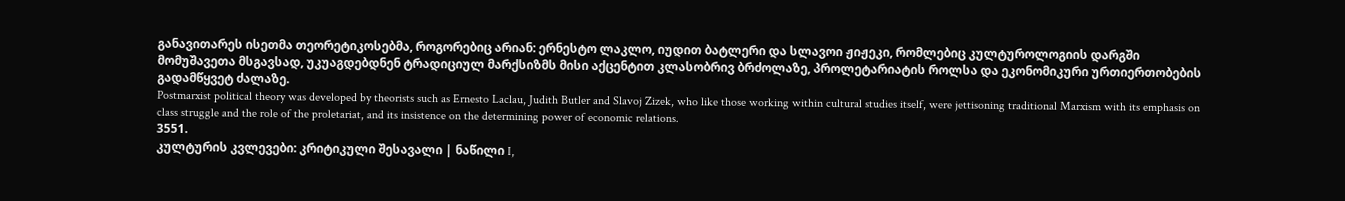განავითარეს ისეთმა თეორეტიკოსებმა, როგორებიც არიან: ერნესტო ლაკლო, იუდით ბატლერი და სლავოი ჟიჟეკი, რომლებიც კულტუროლოგიის დარგში მომუშავეთა მსგავსად, უკუაგდებდნენ ტრადიციულ მარქსიზმს მისი აქცენტით კლასობრივ ბრძოლაზე, პროლეტარიატის როლსა და ეკონომიკური ურთიერთობების გადამწყვეტ ძალაზე.
Postmarxist political theory was developed by theorists such as Ernesto Laclau, Judith Butler and Slavoj Zizek, who like those working within cultural studies itself, were jettisoning traditional Marxism with its emphasis on class struggle and the role of the proletariat, and its insistence on the determining power of economic relations.
3551.
კულტურის კვლევები: კრიტიკული შესავალი | ნაწილი I,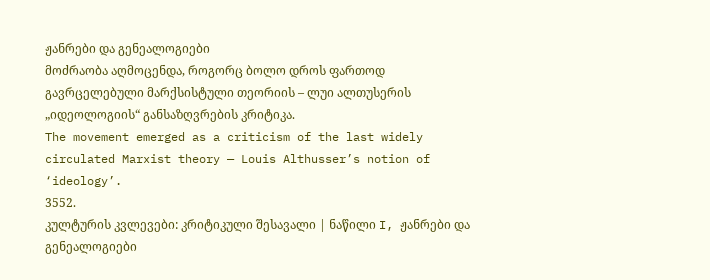ჟანრები და გენეალოგიები
მოძრაობა აღმოცენდა, როგორც ბოლო დროს ფართოდ გავრცელებული მარქსისტული თეორიის – ლუი ალთუსერის „იდეოლოგიის“ განსაზღვრების კრიტიკა.
The movement emerged as a criticism of the last widely circulated Marxist theory — Louis Althusser’s notion of ‘ideology’.
3552.
კულტურის კვლევები: კრიტიკული შესავალი | ნაწილი I, ჟანრები და გენეალოგიები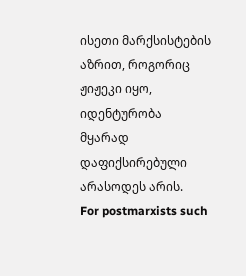ისეთი მარქსისტების აზრით, როგორიც ჟიჟეკი იყო, იდენტურობა მყარად დაფიქსირებული არასოდეს არის.
For postmarxists such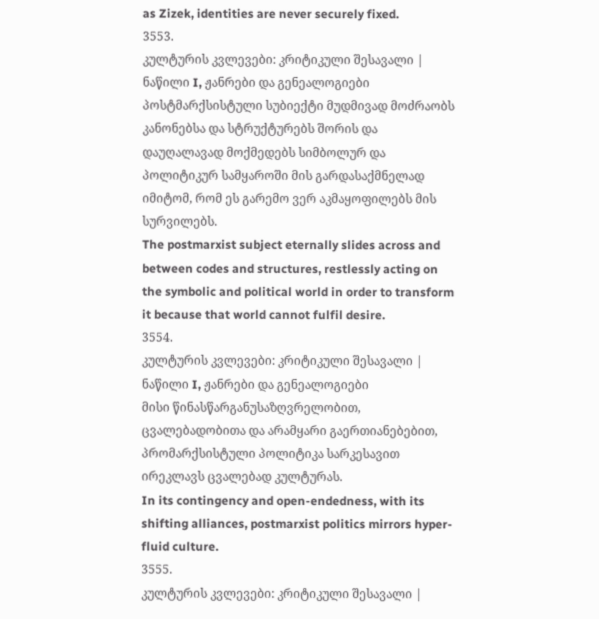as Zizek, identities are never securely fixed.
3553.
კულტურის კვლევები: კრიტიკული შესავალი | ნაწილი I, ჟანრები და გენეალოგიები
პოსტმარქსისტული სუბიექტი მუდმივად მოძრაობს კანონებსა და სტრუქტურებს შორის და დაუღალავად მოქმედებს სიმბოლურ და პოლიტიკურ სამყაროში მის გარდასაქმნელად იმიტომ, რომ ეს გარემო ვერ აკმაყოფილებს მის სურვილებს.
The postmarxist subject eternally slides across and between codes and structures, restlessly acting on the symbolic and political world in order to transform it because that world cannot fulfil desire.
3554.
კულტურის კვლევები: კრიტიკული შესავალი | ნაწილი I, ჟანრები და გენეალოგიები
მისი წინასწარგანუსაზღვრელობით, ცვალებადობითა და არამყარი გაერთიანებებით, პრომარქსისტული პოლიტიკა სარკესავით ირეკლავს ცვალებად კულტურას.
In its contingency and open-endedness, with its shifting alliances, postmarxist politics mirrors hyper-fluid culture.
3555.
კულტურის კვლევები: კრიტიკული შესავალი |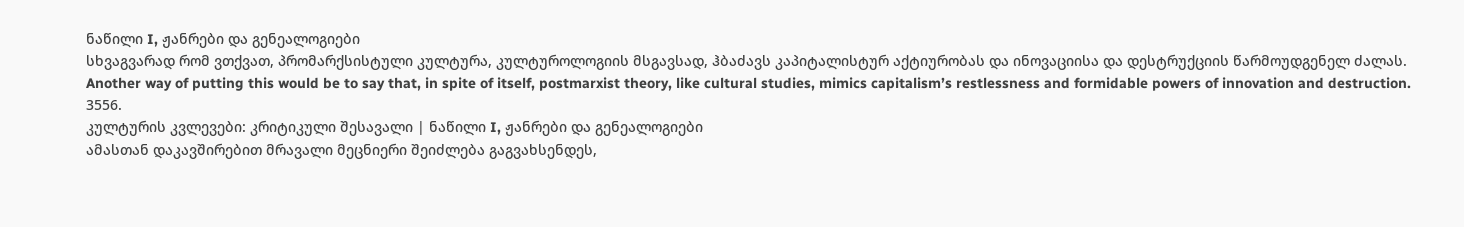ნაწილი I, ჟანრები და გენეალოგიები
სხვაგვარად რომ ვთქვათ, პრომარქსისტული კულტურა, კულტუროლოგიის მსგავსად, ჰბაძავს კაპიტალისტურ აქტიურობას და ინოვაციისა და დესტრუქციის წარმოუდგენელ ძალას.
Another way of putting this would be to say that, in spite of itself, postmarxist theory, like cultural studies, mimics capitalism’s restlessness and formidable powers of innovation and destruction.
3556.
კულტურის კვლევები: კრიტიკული შესავალი | ნაწილი I, ჟანრები და გენეალოგიები
ამასთან დაკავშირებით მრავალი მეცნიერი შეიძლება გაგვახსენდეს,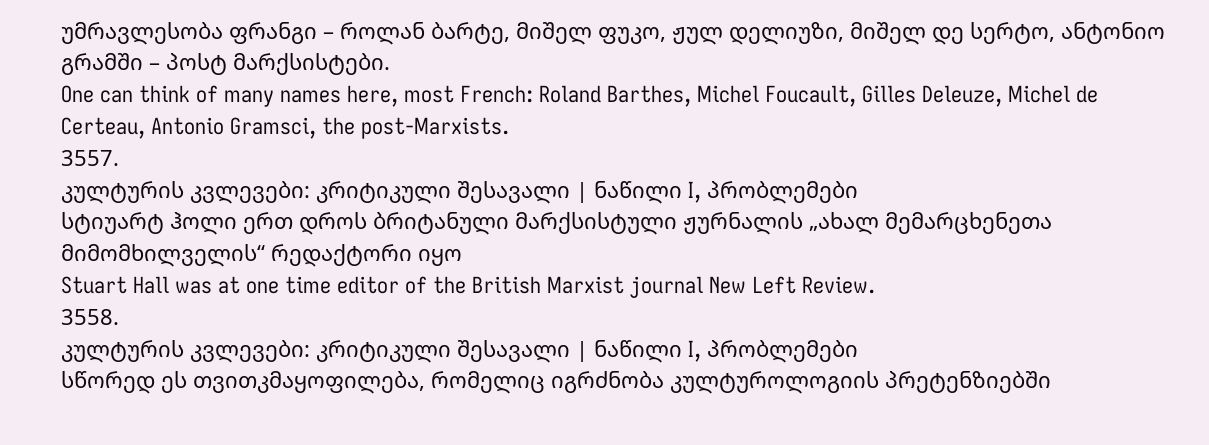უმრავლესობა ფრანგი – როლან ბარტე, მიშელ ფუკო, ჟულ დელიუზი, მიშელ დე სერტო, ანტონიო გრამში – პოსტ მარქსისტები.
One can think of many names here, most French: Roland Barthes, Michel Foucault, Gilles Deleuze, Michel de Certeau, Antonio Gramsci, the post-Marxists.
3557.
კულტურის კვლევები: კრიტიკული შესავალი | ნაწილი I, პრობლემები
სტიუარტ ჰოლი ერთ დროს ბრიტანული მარქსისტული ჟურნალის „ახალ მემარცხენეთა მიმომხილველის“ რედაქტორი იყო
Stuart Hall was at one time editor of the British Marxist journal New Left Review.
3558.
კულტურის კვლევები: კრიტიკული შესავალი | ნაწილი I, პრობლემები
სწორედ ეს თვითკმაყოფილება, რომელიც იგრძნობა კულტუროლოგიის პრეტენზიებში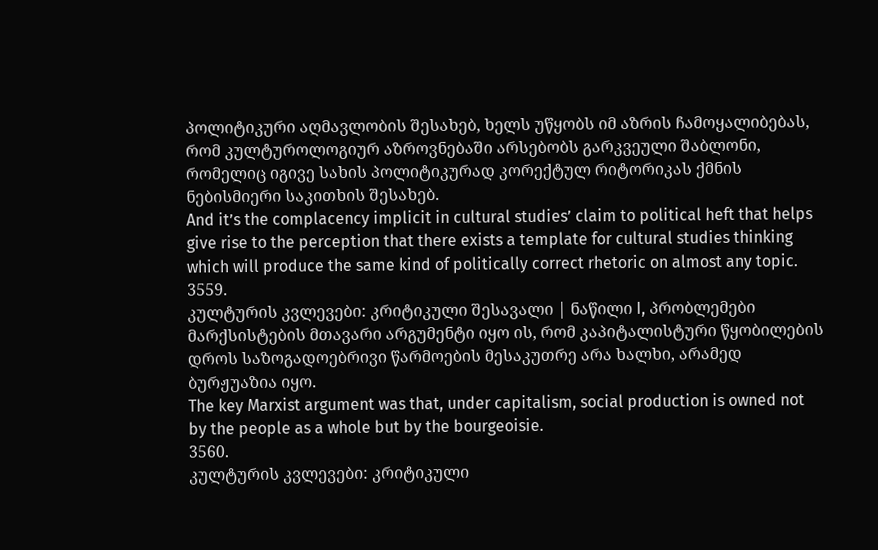პოლიტიკური აღმავლობის შესახებ, ხელს უწყობს იმ აზრის ჩამოყალიბებას, რომ კულტუროლოგიურ აზროვნებაში არსებობს გარკვეული შაბლონი, რომელიც იგივე სახის პოლიტიკურად კორექტულ რიტორიკას ქმნის ნებისმიერი საკითხის შესახებ.
And it’s the complacency implicit in cultural studies’ claim to political heft that helps give rise to the perception that there exists a template for cultural studies thinking which will produce the same kind of politically correct rhetoric on almost any topic.
3559.
კულტურის კვლევები: კრიტიკული შესავალი | ნაწილი I, პრობლემები
მარქსისტების მთავარი არგუმენტი იყო ის, რომ კაპიტალისტური წყობილების დროს საზოგადოებრივი წარმოების მესაკუთრე არა ხალხი, არამედ ბურჟუაზია იყო.
The key Marxist argument was that, under capitalism, social production is owned not by the people as a whole but by the bourgeoisie.
3560.
კულტურის კვლევები: კრიტიკული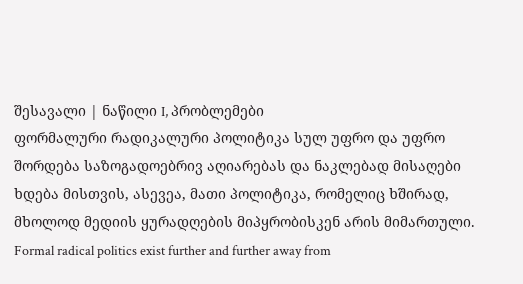შესავალი | ნაწილი I, პრობლემები
ფორმალური რადიკალური პოლიტიკა სულ უფრო და უფრო შორდება საზოგადოებრივ აღიარებას და ნაკლებად მისაღები ხდება მისთვის, ასევეა, მათი პოლიტიკა, რომელიც ხშირად, მხოლოდ მედიის ყურადღების მიპყრობისკენ არის მიმართული.
Formal radical politics exist further and further away from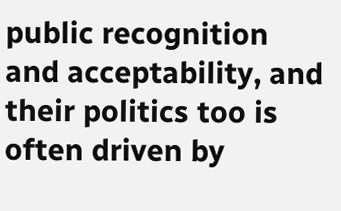public recognition and acceptability, and their politics too is often driven by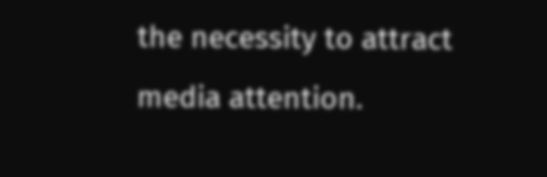the necessity to attract media attention.